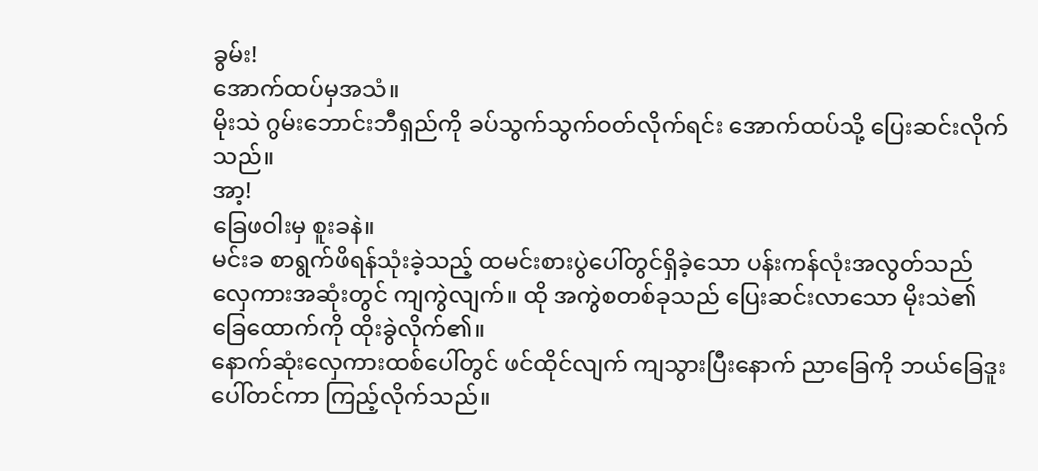ခွမ်း!
အောက်ထပ်မှအသံ။
မိုးသဲ ဂွမ်းဘောင်းဘီရှည်ကို ခပ်သွက်သွက်ဝတ်လိုက်ရင်း အောက်ထပ်သို့ ပြေးဆင်းလိုက်သည်။
အာ့!
ခြေဖဝါးမှ စူးခနဲ။
မင်းခ စာရွက်ဖိရန်သုံးခဲ့သည့် ထမင်းစားပွဲပေါ်တွင်ရှိခဲ့သော ပန်းကန်လုံးအလွတ်သည် လှေကားအဆုံးတွင် ကျကွဲလျက်။ ထို အကွဲစတစ်ခုသည် ပြေးဆင်းလာသော မိုးသဲ၏ ခြေထောက်ကို ထိုးခွဲလိုက်၏။
နောက်ဆုံးလှေကားထစ်ပေါ်တွင် ဖင်ထိုင်လျက် ကျသွားပြီးနောက် ညာခြေကို ဘယ်ခြေဒူးပေါ်တင်ကာ ကြည့်လိုက်သည်။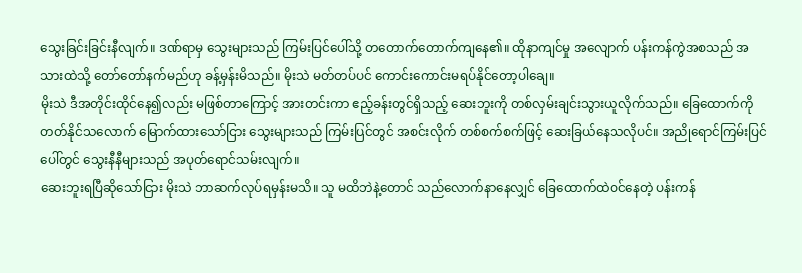သွေးခြင်းခြင်းနီလျက်။ ဒဏ်ရာမှ သွေးများသည် ကြမ်းပြင်ပေါ်သို့ တတောက်တောက်ကျနေ၏။ ထိုနာကျင်မှု အလျောက် ပန်းကန်ကွဲအစသည် အသားထဲသို့ တော်တော်နက်မည်ဟု ခန့်မှန်းမိသည်။ မိုးသဲ မတ်တပ်ပင် ကောင်းကောင်းမရပ်နိုင်တော့ပါချေ။
မိုးသဲ ဒီအတိုင်းထိုင်နေ၍လည်း မဖြစ်တာကြောင့် အားတင်းကာ ဧည့်ခန်းတွင်ရှိသည့် ဆေးဘူးကို တစ်လှမ်းချင်းသွားယူလိုက်သည်။ ခြေထောက်ကို တတ်နိုင်သလောက် မြောက်ထားသော်ငြား သွေးများသည် ကြမ်းပြင်တွင် အစင်းလိုက် တစ်စက်စက်ဖြင့် ဆေးခြယ်နေသလိုပင်။ အညိုရောင်ကြမ်းပြင်ပေါ်တွင် သွေးနီနီများသည် အပုတ်ရောင်သမ်းလျက်။
ဆေးဘူးရပြီဆိုသော်ငြား မိုးသဲ ဘာဆက်လုပ်ရမှန်းမသိ။ သူ မထိဘဲနဲ့တောင် သည်လောက်နာနေလျှင် ခြေထောက်ထဲဝင်နေတဲ့ ပန်းကန်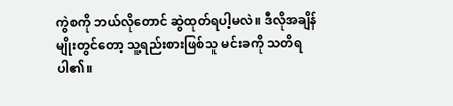ကွဲစကို ဘယ်လိုတောင် ဆွဲထုတ်ရပါ့မလဲ။ ဒီလိုအချိန်မျိုးတွင်တော့ သူ့ရည်းစားဖြစ်သူ မင်းခကို သတိရပါ၏။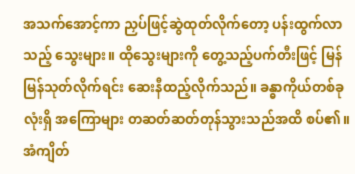အသက်အောင့်ကာ ညှပ်ဖြင့်ဆွဲထုတ်လိုက်တော့ ပန်းထွက်လာသည့် သွေးများ။ ထိုသွေးများကို တွေ့သည့်ပက်တီးဖြင့် မြန်မြန်သုတ်လိုက်ရင်း ဆေးနီထည့်လိုက်သည်။ ခန္ဓာကိုယ်တစ်ခုလုံးရှိ အကြောများ တဆတ်ဆတ်တုန်သွားသည်အထိ စပ်၏။ အံကျိတ်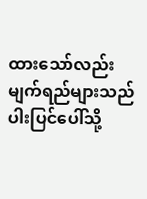ထားသော်လည်း မျက်ရည်များသည် ပါးပြင်ပေါ်သို့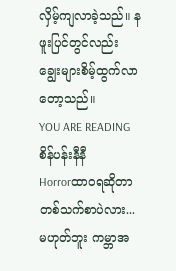လှိမ့်ကျလာခဲ့သည်။ နဖူးပြင်တွင်လည်း ချွေးများစိမ့်ထွက်လာတော့သည်။
YOU ARE READING
စိန်ပန်းနီနီ
Horrorထာဝရဆိုတာ တစ်သက်စာပဲလား... မဟုတ်ဘူး ကမ္ဘာအ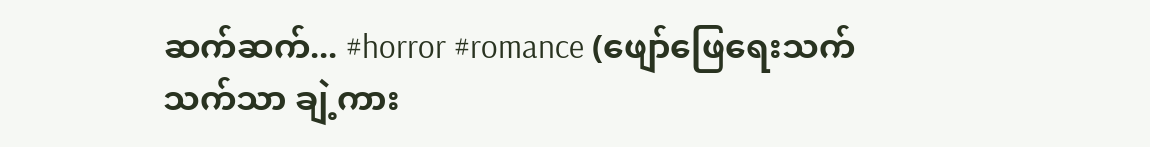ဆက်ဆက်... #horror #romance (ဖျော်ဖြေရေးသက်သက်သာ ချဲ့ကား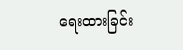ရေးထားခြင်း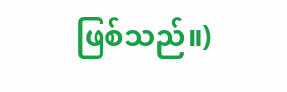ဖြစ်သည်။)